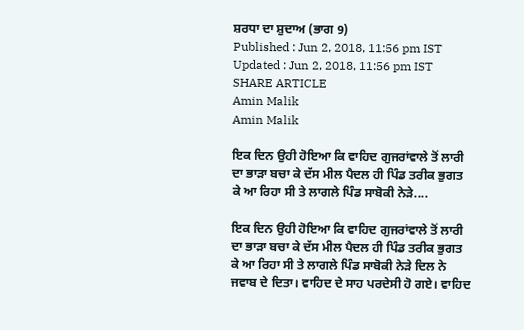ਸ਼ਰਧਾ ਦਾ ਸ਼ੁਦਾਅ (ਭਾਗ 9)
Published : Jun 2, 2018, 11:56 pm IST
Updated : Jun 2, 2018, 11:56 pm IST
SHARE ARTICLE
Amin Malik
Amin Malik

ਇਕ ਦਿਨ ਉਹੀ ਹੋਇਆ ਕਿ ਵਾਹਿਦ ਗੁਜਰਾਂਵਾਲੇ ਤੋਂ ਲਾਰੀ ਦਾ ਭਾੜਾ ਬਚਾ ਕੇ ਦੱਸ ਮੀਲ ਪੈਦਲ ਹੀ ਪਿੰਡ ਤਰੀਕ ਭੁਗਤ ਕੇ ਆ ਰਿਹਾ ਸੀ ਤੇ ਲਾਗਲੇ ਪਿੰਡ ਸਾਬੋਕੀ ਨੇੜੇ....

ਇਕ ਦਿਨ ਉਹੀ ਹੋਇਆ ਕਿ ਵਾਹਿਦ ਗੁਜਰਾਂਵਾਲੇ ਤੋਂ ਲਾਰੀ ਦਾ ਭਾੜਾ ਬਚਾ ਕੇ ਦੱਸ ਮੀਲ ਪੈਦਲ ਹੀ ਪਿੰਡ ਤਰੀਕ ਭੁਗਤ ਕੇ ਆ ਰਿਹਾ ਸੀ ਤੇ ਲਾਗਲੇ ਪਿੰਡ ਸਾਬੋਕੀ ਨੇੜੇ ਦਿਲ ਨੇ ਜਵਾਬ ਦੇ ਦਿਤਾ। ਵਾਹਿਦ ਦੇ ਸਾਹ ਪਰਦੇਸੀ ਹੋ ਗਏ। ਵਾਹਿਦ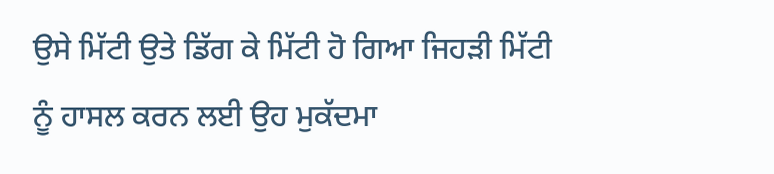ਉਸੇ ਮਿੱਟੀ ਉਤੇ ਡਿੱਗ ਕੇ ਮਿੱਟੀ ਹੋ ਗਿਆ ਜਿਹੜੀ ਮਿੱਟੀ ਨੂੰ ਹਾਸਲ ਕਰਨ ਲਈ ਉਹ ਮੁਕੱਦਮਾ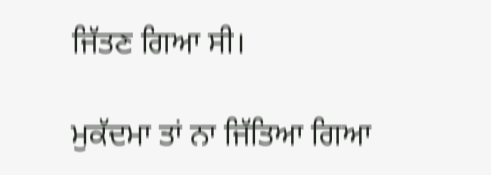ਜਿੱਤਣ ਗਿਆ ਸੀ।

ਮੁਕੱਦਮਾ ਤਾਂ ਨਾ ਜਿੱਤਿਆ ਗਿਆ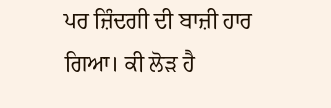ਪਰ ਜ਼ਿੰਦਗੀ ਦੀ ਬਾਜ਼ੀ ਹਾਰ ਗਿਆ। ਕੀ ਲੋੜ ਹੈ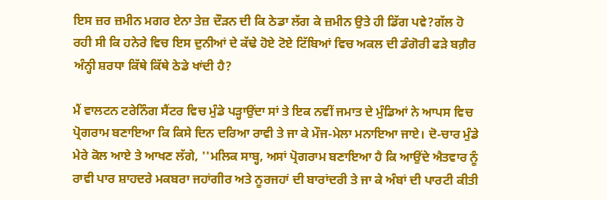ਇਸ ਜ਼ਰ ਜ਼ਮੀਨ ਮਗਰ ਏਨਾ ਤੇਜ਼ ਦੌੜਨ ਦੀ ਕਿ ਠੇਡਾ ਲੱਗ ਕੇ ਜ਼ਮੀਨ ਉਤੇ ਹੀ ਡਿੱਗ ਪਵੇ?ਗੱਲ ਹੋ ਰਹੀ ਸੀ ਕਿ ਹਨੇਰੇ ਵਿਚ ਇਸ ਦੁਨੀਆਂ ਦੇ ਕੱਢੇ ਹੋਏ ਟੋਏ ਟਿੱਬਿਆਂ ਵਿਚ ਅਕਲ ਦੀ ਡੰਗੋਰੀ ਫੜੇ ਬਗ਼ੈਰ ਅੰਨ੍ਹੀ ਸ਼ਰਧਾ ਕਿੱਥੇ ਕਿੱਥੇ ਠੇਡੇ ਖਾਂਦੀ ਹੈ?

ਮੈਂ ਵਾਲਟਨ ਟਰੇਨਿੰਗ ਸੈਂਟਰ ਵਿਚ ਮੁੰਡੇ ਪੜ੍ਹਾਉਂਦਾ ਸਾਂ ਤੇ ਇਕ ਨਵੀਂ ਜਮਾਤ ਦੇ ਮੁੰਡਿਆਂ ਨੇ ਆਪਸ ਵਿਚ ਪ੍ਰੋਗਰਾਮ ਬਣਾਇਆ ਕਿ ਕਿਸੇ ਦਿਨ ਦਰਿਆ ਰਾਵੀ ਤੇ ਜਾ ਕੇ ਮੌਜ-ਮੇਲਾ ਮਨਾਇਆ ਜਾਏ। ਦੋ-ਚਾਰ ਮੁੰਡੇ ਮੇਰੇ ਕੋਲ ਆਏ ਤੇ ਆਖਣ ਲੱਗੇ, ''ਮਲਿਕ ਸਾਬ੍ਹ, ਅਸਾਂ ਪ੍ਰੋਗਰਾਮ ਬਣਾਇਆ ਹੈ ਕਿ ਆਉਂਦੇ ਐਤਵਾਰ ਨੂੰ ਰਾਵੀ ਪਾਰ ਸ਼ਾਹਦਰੇ ਮਕਬਰਾ ਜਹਾਂਗੀਰ ਅਤੇ ਨੂਰਜਹਾਂ ਦੀ ਬਾਰਾਂਦਰੀ ਤੇ ਜਾ ਕੇ ਅੰਬਾਂ ਦੀ ਪਾਰਟੀ ਕੀਤੀ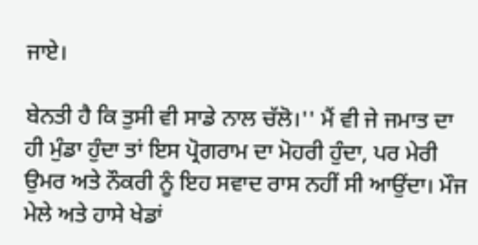ਜਾਏ।

ਬੇਨਤੀ ਹੈ ਕਿ ਤੁਸੀ ਵੀ ਸਾਡੇ ਨਾਲ ਚੱਲੋ।'' ਮੈਂ ਵੀ ਜੇ ਜਮਾਤ ਦਾ ਹੀ ਮੁੰਡਾ ਹੁੰਦਾ ਤਾਂ ਇਸ ਪ੍ਰੋਗਰਾਮ ਦਾ ਮੋਹਰੀ ਹੁੰਦਾ, ਪਰ ਮੇਰੀ ਉਮਰ ਅਤੇ ਨੌਕਰੀ ਨੂੰ ਇਹ ਸਵਾਦ ਰਾਸ ਨਹੀਂ ਸੀ ਆਉਂਦਾ। ਮੌਜ ਮੇਲੇ ਅਤੇ ਹਾਸੇ ਖੇਡਾਂ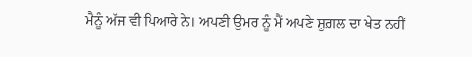ਮੈਨੂੰ ਅੱਜ ਵੀ ਪਿਆਰੇ ਨੇ। ਅਪਣੀ ਉਮਰ ਨੂੰ ਮੈਂ ਅਪਣੇ ਸ਼ੁਗ਼ਲ ਦਾ ਖੇਤ ਨਹੀਂ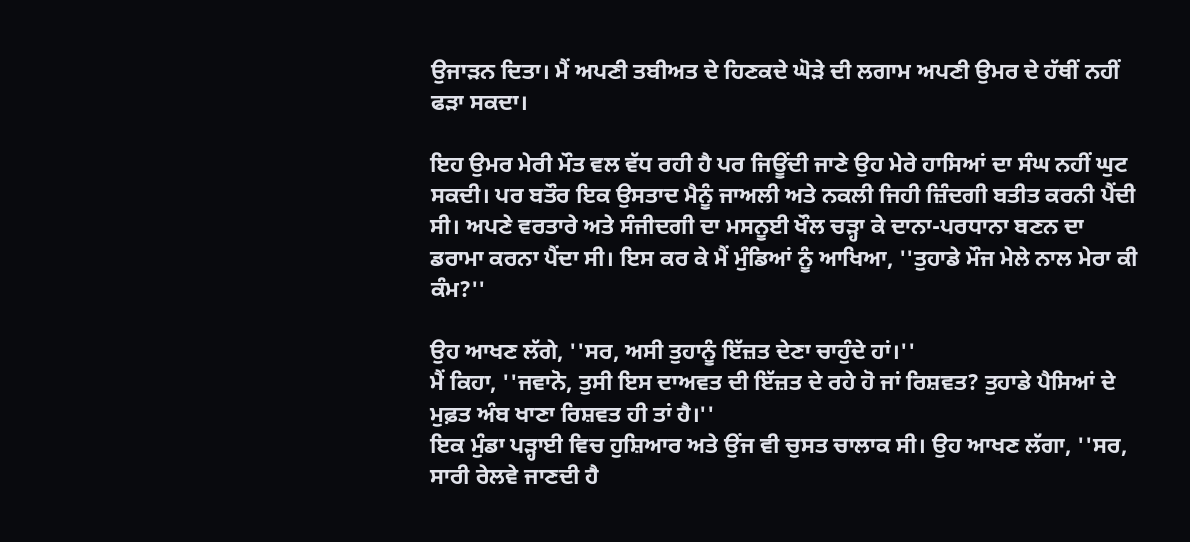ਉਜਾੜਨ ਦਿਤਾ। ਮੈਂ ਅਪਣੀ ਤਬੀਅਤ ਦੇ ਹਿਣਕਦੇ ਘੋੜੇ ਦੀ ਲਗਾਮ ਅਪਣੀ ਉਮਰ ਦੇ ਹੱਥੀਂ ਨਹੀਂ ਫੜਾ ਸਕਦਾ।

ਇਹ ਉਮਰ ਮੇਰੀ ਮੌਤ ਵਲ ਵੱਧ ਰਹੀ ਹੈ ਪਰ ਜਿਊਂਦੀ ਜਾਣੇ ਉਹ ਮੇਰੇ ਹਾਸਿਆਂ ਦਾ ਸੰਘ ਨਹੀਂ ਘੁਟ ਸਕਦੀ। ਪਰ ਬਤੌਰ ਇਕ ਉਸਤਾਦ ਮੈਨੂੰ ਜਾਅਲੀ ਅਤੇ ਨਕਲੀ ਜਿਹੀ ਜ਼ਿੰਦਗੀ ਬਤੀਤ ਕਰਨੀ ਪੈਂਦੀ ਸੀ। ਅਪਣੇ ਵਰਤਾਰੇ ਅਤੇ ਸੰਜੀਦਗੀ ਦਾ ਮਸਨੂਈ ਖੌਲ ਚੜ੍ਹਾ ਕੇ ਦਾਨਾ-ਪਰਧਾਨਾ ਬਣਨ ਦਾ ਡਰਾਮਾ ਕਰਨਾ ਪੈਂਦਾ ਸੀ। ਇਸ ਕਰ ਕੇ ਮੈਂ ਮੁੰਡਿਆਂ ਨੂੰ ਆਖਿਆ, ''ਤੁਹਾਡੇ ਮੌਜ ਮੇਲੇ ਨਾਲ ਮੇਰਾ ਕੀ ਕੰਮ?''

ਉਹ ਆਖਣ ਲੱਗੇ, ''ਸਰ, ਅਸੀ ਤੁਹਾਨੂੰ ਇੱਜ਼ਤ ਦੇਣਾ ਚਾਹੁੰਦੇ ਹਾਂ।''
ਮੈਂ ਕਿਹਾ, ''ਜਵਾਨੋ, ਤੁਸੀ ਇਸ ਦਾਅਵਤ ਦੀ ਇੱਜ਼ਤ ਦੇ ਰਹੇ ਹੋ ਜਾਂ ਰਿਸ਼ਵਤ? ਤੁਹਾਡੇ ਪੈਸਿਆਂ ਦੇ ਮੁਫ਼ਤ ਅੰਬ ਖਾਣਾ ਰਿਸ਼ਵਤ ਹੀ ਤਾਂ ਹੈ।''
ਇਕ ਮੁੰਡਾ ਪੜ੍ਹਾਈ ਵਿਚ ਹੁਸ਼ਿਆਰ ਅਤੇ ਉਂਜ ਵੀ ਚੁਸਤ ਚਾਲਾਕ ਸੀ। ਉਹ ਆਖਣ ਲੱਗਾ, ''ਸਰ, ਸਾਰੀ ਰੇਲਵੇ ਜਾਣਦੀ ਹੈ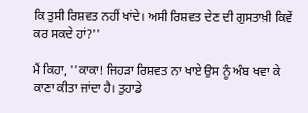ਕਿ ਤੁਸੀ ਰਿਸ਼ਵਤ ਨਹੀਂ ਖਾਂਦੇ। ਅਸੀ ਰਿਸ਼ਵਤ ਦੇਣ ਦੀ ਗੁਸਤਾਖ਼ੀ ਕਿਵੇਂ ਕਰ ਸਕਦੇ ਹਾਂ?''

ਮੈਂ ਕਿਹਾ, ''ਕਾਕਾ! ਜਿਹੜਾ ਰਿਸ਼ਵਤ ਨਾ ਖਾਏ ਉਸ ਨੂੰ ਅੰਬ ਖਵਾ ਕੇ ਕਾਣਾ ਕੀਤਾ ਜਾਂਦਾ ਹੈ। ਤੁਹਾਡੇ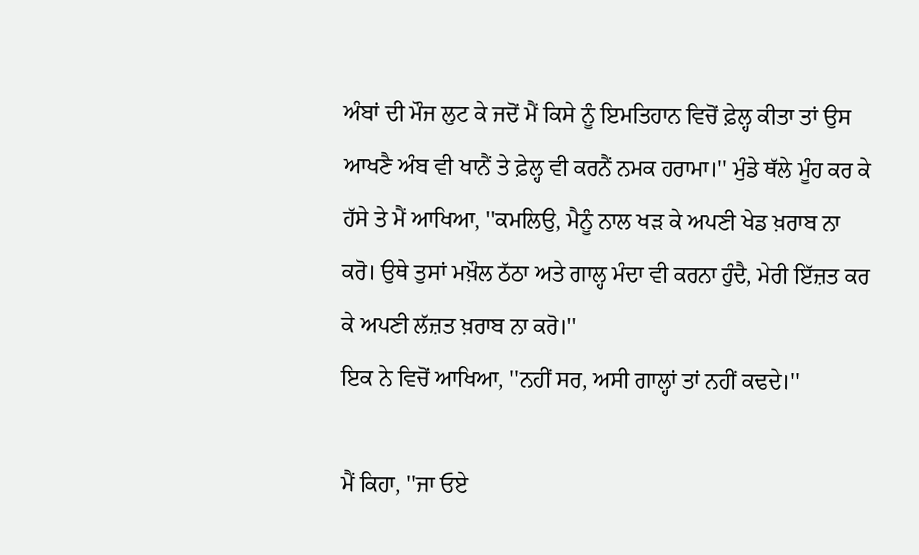ਅੰਬਾਂ ਦੀ ਮੌਜ ਲੁਟ ਕੇ ਜਦੋਂ ਮੈਂ ਕਿਸੇ ਨੂੰ ਇਮਤਿਹਾਨ ਵਿਚੋਂ ਫ਼ੇਲ੍ਹ ਕੀਤਾ ਤਾਂ ਉਸ ਆਖਣੈ ਅੰਬ ਵੀ ਖਾਨੈਂ ਤੇ ਫ਼ੇਲ੍ਹ ਵੀ ਕਰਨੈਂ ਨਮਕ ਹਰਾਮਾ।'' ਮੁੰਡੇ ਥੱਲੇ ਮੂੰਹ ਕਰ ਕੇ ਹੱਸੇ ਤੇ ਮੈਂ ਆਖਿਆ, ''ਕਮਲਿਉ, ਮੈਨੂੰ ਨਾਲ ਖੜ ਕੇ ਅਪਣੀ ਖੇਡ ਖ਼ਰਾਬ ਨਾ ਕਰੋ। ਉਥੇ ਤੁਸਾਂ ਮਖ਼ੌਲ ਠੱਠਾ ਅਤੇ ਗਾਲ੍ਹ ਮੰਦਾ ਵੀ ਕਰਨਾ ਹੁੰਦੈ, ਮੇਰੀ ਇੱਜ਼ਤ ਕਰ ਕੇ ਅਪਣੀ ਲੱਜ਼ਤ ਖ਼ਰਾਬ ਨਾ ਕਰੋ।''
ਇਕ ਨੇ ਵਿਚੋਂ ਆਖਿਆ, ''ਨਹੀਂ ਸਰ, ਅਸੀ ਗਾਲ੍ਹਾਂ ਤਾਂ ਨਹੀਂ ਕਢਦੇ।''

ਮੈਂ ਕਿਹਾ, ''ਜਾ ਓਏ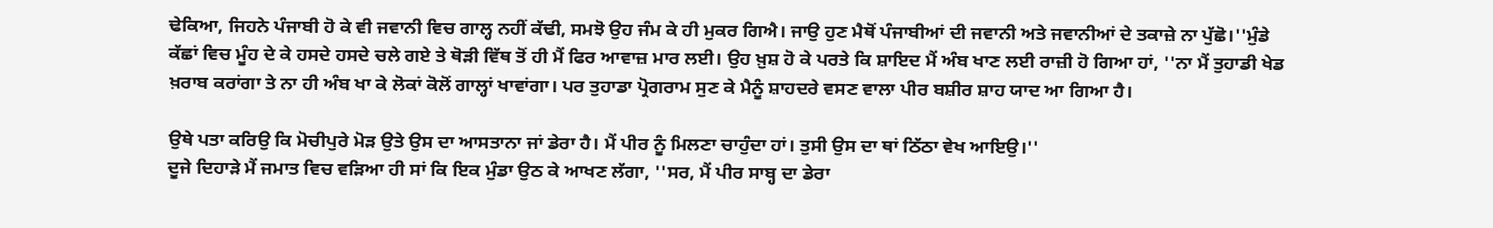ਢੇਕਿਆ, ਜਿਹਨੇ ਪੰਜਾਬੀ ਹੋ ਕੇ ਵੀ ਜਵਾਨੀ ਵਿਚ ਗਾਲ੍ਹ ਨਹੀਂ ਕੱਢੀ, ਸਮਝੋ ਉਹ ਜੰਮ ਕੇ ਹੀ ਮੁਕਰ ਗਿਐ। ਜਾਉ ਹੁਣ ਮੈਥੋਂ ਪੰਜਾਬੀਆਂ ਦੀ ਜਵਾਨੀ ਅਤੇ ਜਵਾਨੀਆਂ ਦੇ ਤਕਾਜ਼ੇ ਨਾ ਪੁੱਛੋ।''ਮੁੰਡੇ ਕੱਛਾਂ ਵਿਚ ਮੂੰਹ ਦੇ ਕੇ ਹਸਦੇ ਹਸਦੇ ਚਲੇ ਗਏ ਤੇ ਥੋੜੀ ਵਿੱਥ ਤੋਂ ਹੀ ਮੈਂ ਫਿਰ ਆਵਾਜ਼ ਮਾਰ ਲਈ। ਉਹ ਖ਼ੁਸ਼ ਹੋ ਕੇ ਪਰਤੇ ਕਿ ਸ਼ਾਇਦ ਮੈਂ ਅੰਬ ਖਾਣ ਲਈ ਰਾਜ਼ੀ ਹੋ ਗਿਆ ਹਾਂ, ''ਨਾ ਮੈਂ ਤੁਹਾਡੀ ਖੇਡ ਖ਼ਰਾਬ ਕਰਾਂਗਾ ਤੇ ਨਾ ਹੀ ਅੰਬ ਖਾ ਕੇ ਲੋਕਾਂ ਕੋਲੋਂ ਗਾਲ੍ਹਾਂ ਖਾਵਾਂਗਾ। ਪਰ ਤੁਹਾਡਾ ਪ੍ਰੋਗਰਾਮ ਸੁਣ ਕੇ ਮੈਨੂੰ ਸ਼ਾਹਦਰੇ ਵਸਣ ਵਾਲਾ ਪੀਰ ਬਸ਼ੀਰ ਸ਼ਾਹ ਯਾਦ ਆ ਗਿਆ ਹੈ।

ਉਥੇ ਪਤਾ ਕਰਿਉ ਕਿ ਮੋਚੀਪੁਰੇ ਮੋੜ ਉਤੇ ਉਸ ਦਾ ਆਸਤਾਨਾ ਜਾਂ ਡੇਰਾ ਹੈ। ਮੈਂ ਪੀਰ ਨੂੰ ਮਿਲਣਾ ਚਾਹੁੰਦਾ ਹਾਂ। ਤੁਸੀ ਉਸ ਦਾ ਥਾਂ ਠਿੱਠਾ ਵੇਖ ਆਇਉ।''
ਦੂਜੇ ਦਿਹਾੜੇ ਮੈਂ ਜਮਾਤ ਵਿਚ ਵੜਿਆ ਹੀ ਸਾਂ ਕਿ ਇਕ ਮੁੰਡਾ ਉਠ ਕੇ ਆਖਣ ਲੱਗਾ, ''ਸਰ, ਮੈਂ ਪੀਰ ਸਾਬ੍ਹ ਦਾ ਡੇਰਾ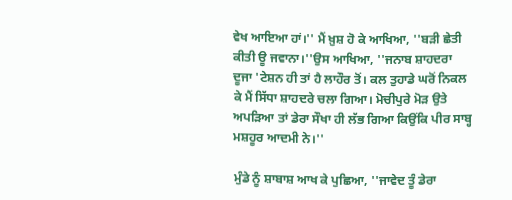ਵੇਖ ਆਇਆ ਹਾਂ।'' ਮੈਂ ਖ਼ੁਸ਼ ਹੋ ਕੇ ਆਖਿਆ, ''ਬੜੀ ਛੇਤੀ ਕੀਤੀ ਊ ਜਵਾਨਾ।''ਉਸ ਆਖਿਆ, ''ਜਨਾਬ ਸ਼ਾਹਦਰਾ ਦੂਜਾ 'ਟੇਸ਼ਨ ਹੀ ਤਾਂ ਹੈ ਲਾਹੌਰ ਤੋਂ। ਕਲ ਤੁਹਾਡੇ ਘਰੋਂ ਨਿਕਲ ਕੇ ਮੈਂ ਸਿੱਧਾ ਸ਼ਾਹਦਰੇ ਚਲਾ ਗਿਆ। ਮੋਚੀਪੁਰੇ ਮੋੜ ਉਤੇ ਅਪੜਿਆ ਤਾਂ ਡੇਰਾ ਸੌਖਾ ਹੀ ਲੱਭ ਗਿਆ ਕਿਉਂਕਿ ਪੀਰ ਸਾਬ੍ਹ ਮਸ਼ਹੂਰ ਆਦਮੀ ਨੇ।''

ਮੁੰਡੇ ਨੂੰ ਸ਼ਾਬਾਸ਼ ਆਖ ਕੇ ਪੁਛਿਆ, ''ਜਾਵੇਦ ਤੂੰ ਡੇਰਾ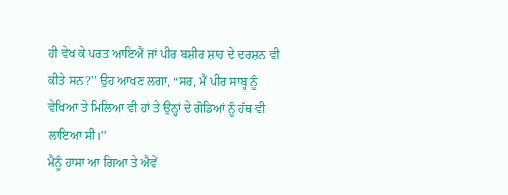ਹੀ ਵੇਖ ਕੇ ਪਰਤ ਆਇਐਂ ਜਾਂ ਪੀਰ ਬਸ਼ੀਰ ਸ਼ਾਹ ਦੇ ਦਰਸ਼ਨ ਵੀ ਕੀਤੇ ਸਨ?'' ਉਹ ਆਖਣ ਲਗਾ, “ਸਰ, ਮੈਂ ਪੀਰ ਸਾਬ੍ਹ ਨੂੰ ਵੇਖਿਆ ਤੇ ਮਿਲਿਆ ਵੀ ਹਾਂ ਤੇ ਉਨ੍ਹਾਂ ਦੇ ਗੋਡਿਆਂ ਨੂੰ ਹੱਥ ਵੀ ਲਾਇਆ ਸੀ।''
ਮੈਨੂੰ ਹਾਸਾ ਆ ਗਿਆ ਤੇ ਐਵੇਂ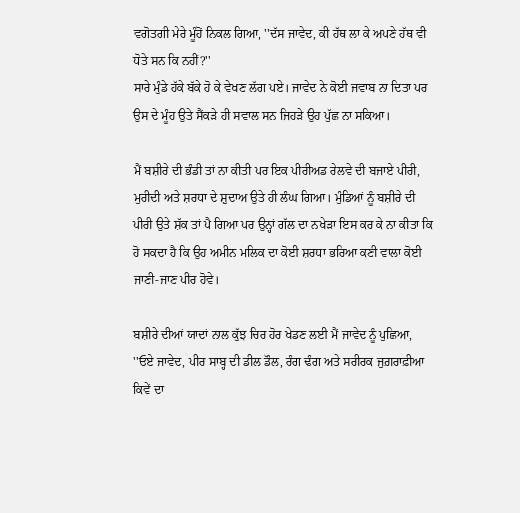ਵਗੋਤਗੀ ਮੇਰੇ ਮੂੰਹੋਂ ਨਿਕਲ ਗਿਆ, ''ਦੱਸ ਜਾਵੇਦ, ਕੀ ਹੱਥ ਲਾ ਕੇ ਅਪਣੇ ਹੱਥ ਵੀ ਧੋਤੇ ਸਨ ਕਿ ਨਹੀਂ?''
ਸਾਰੇ ਮੁੰਡੇ ਹੱਕੇ ਬੱਕੇ ਹੋ ਕੇ ਵੇਖਣ ਲੱਗ ਪਏ। ਜਾਵੇਦ ਨੇ ਕੋਈ ਜਵਾਬ ਨਾ ਦਿਤਾ ਪਰ ਉਸ ਦੇ ਮੂੰਹ ਉਤੇ ਸੈਂਕੜੇ ਹੀ ਸਵਾਲ ਸਨ ਜਿਹੜੇ ਉਹ ਪੁੱਛ ਨਾ ਸਕਿਆ।

ਮੈਂ ਬਸ਼ੀਰੇ ਦੀ ਭੰਡੀ ਤਾਂ ਨਾ ਕੀਤੀ ਪਰ ਇਕ ਪੀਰੀਅਡ ਰੇਲਵੇ ਦੀ ਬਜਾਏ ਪੀਰੀ, ਮੁਰੀਦੀ ਅਤੇ ਸ਼ਰਧਾ ਦੇ ਸ਼ੁਦਾਅ ਉਤੇ ਹੀ ਲੰਘ ਗਿਆ। ਮੁੰਡਿਆਂ ਨੂੰ ਬਸ਼ੀਰੇ ਦੀ ਪੀਰੀ ਉਤੇ ਸ਼ੱਕ ਤਾਂ ਪੈ ਗਿਆ ਪਰ ਉਨ੍ਹਾਂ ਗੱਲ ਦਾ ਨਖੇੜਾ ਇਸ ਕਰ ਕੇ ਨਾ ਕੀਤਾ ਕਿ ਹੋ ਸਕਦਾ ਹੈ ਕਿ ਉਹ ਅਮੀਨ ਮਲਿਕ ਦਾ ਕੋਈ ਸ਼ਰਧਾ ਭਰਿਆ ਕਣੀ ਵਾਲਾ ਕੋਈ ਜਾਣੀ-ਜਾਣ ਪੀਰ ਹੋਵੇ।

ਬਸ਼ੀਰੇ ਦੀਆਂ ਯਾਦਾਂ ਨਾਲ ਕੁੱਝ ਚਿਰ ਹੋਰ ਖੇਡਣ ਲਈ ਮੈਂ ਜਾਵੇਦ ਨੂੰ ਪੁਛਿਆ, ''ਓਏ ਜਾਵੇਦ, ਪੀਰ ਸਾਬ੍ਹ ਦੀ ਡੀਲ ਡੌਲ, ਰੰਗ ਢੰਗ ਅਤੇ ਸਰੀਰਕ ਜੁਗ਼ਰਾਫ਼ੀਆ ਕਿਵੇਂ ਦਾ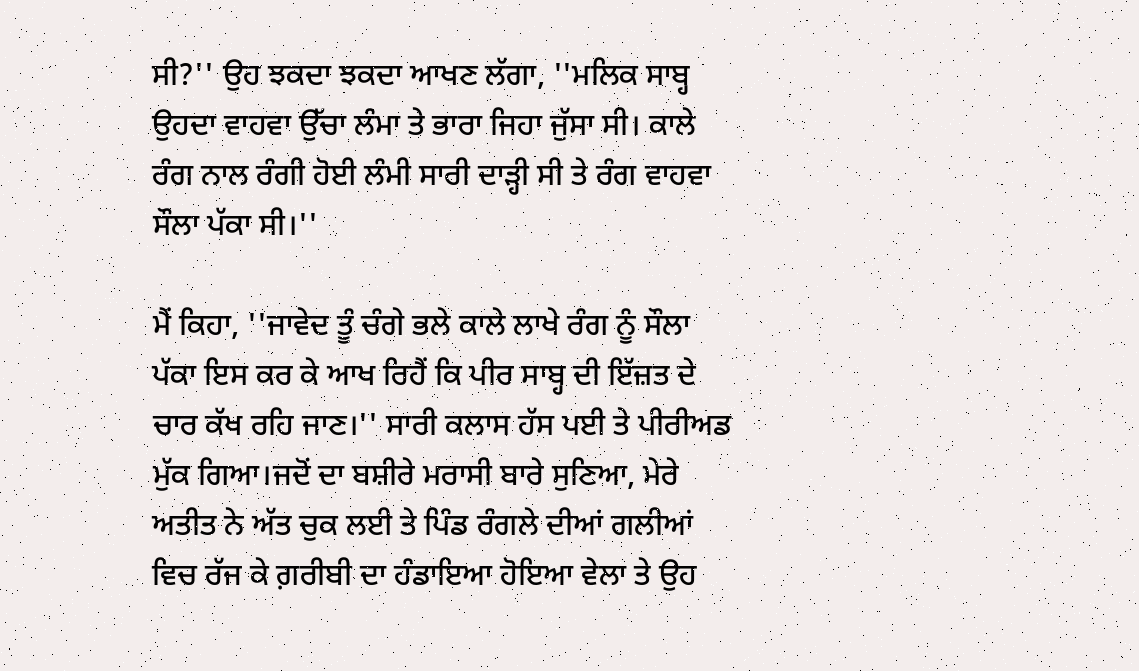ਸੀ?'' ਉਹ ਝਕਦਾ ਝਕਦਾ ਆਖਣ ਲੱਗਾ, ''ਮਲਿਕ ਸਾਬ੍ਹ ਉਹਦਾ ਵਾਹਵਾ ਉੱਚਾ ਲੰਮਾ ਤੇ ਭਾਰਾ ਜਿਹਾ ਜੁੱਸਾ ਸੀ। ਕਾਲੇ ਰੰਗ ਨਾਲ ਰੰਗੀ ਹੋਈ ਲੰਮੀ ਸਾਰੀ ਦਾੜ੍ਹੀ ਸੀ ਤੇ ਰੰਗ ਵਾਹਵਾ ਸੌਲਾ ਪੱਕਾ ਸੀ।''

ਮੈਂ ਕਿਹਾ, ''ਜਾਵੇਦ ਤੂੰ ਚੰਗੇ ਭਲੇ ਕਾਲੇ ਲਾਖੇ ਰੰਗ ਨੂੰ ਸੌਲਾ ਪੱਕਾ ਇਸ ਕਰ ਕੇ ਆਖ ਰਿਹੈਂ ਕਿ ਪੀਰ ਸਾਬ੍ਹ ਦੀ ਇੱਜ਼ਤ ਦੇ ਚਾਰ ਕੱਖ ਰਹਿ ਜਾਣ।'' ਸਾਰੀ ਕਲਾਸ ਹੱਸ ਪਈ ਤੇ ਪੀਰੀਅਡ ਮੁੱਕ ਗਿਆ।ਜਦੋਂ ਦਾ ਬਸ਼ੀਰੇ ਮਰਾਸੀ ਬਾਰੇ ਸੁਣਿਆ, ਮੇਰੇ ਅਤੀਤ ਨੇ ਅੱਤ ਚੁਕ ਲਈ ਤੇ ਪਿੰਡ ਰੰਗਲੇ ਦੀਆਂ ਗਲੀਆਂ ਵਿਚ ਰੱਜ ਕੇ ਗ਼ਰੀਬੀ ਦਾ ਹੰਡਾਇਆ ਹੋਇਆ ਵੇਲਾ ਤੇ ਉਹ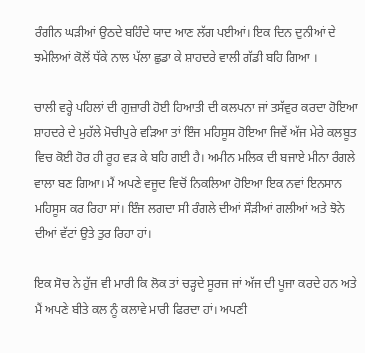ਰੰਗੀਨ ਘੜੀਆਂ ਉਠਦੇ ਬਹਿੰਦੇ ਯਾਦ ਆਣ ਲੱਗ ਪਈਆਂ। ਇਕ ਦਿਨ ਦੁਨੀਆਂ ਦੇ ਝਮੇਲਿਆਂ ਕੋਲੋਂ ਧੱਕੇ ਨਾਲ ਪੱਲਾ ਛੁਡਾ ਕੇ ਸ਼ਾਹਦਰੇ ਵਾਲੀ ਗੱਡੀ ਬਹਿ ਗਿਆ ।

ਚਾਲੀ ਵਰ੍ਹੇ ਪਹਿਲਾਂ ਦੀ ਗੁਜ਼ਾਰੀ ਹੋਈ ਹਿਆਤੀ ਦੀ ਕਲਪਨਾ ਜਾਂ ਤਸੱਵੁਰ ਕਰਦਾ ਹੋਇਆ ਸ਼ਾਹਦਰੇ ਦੇ ਮੁਹੱਲੇ ਮੋਚੀਪੁਰੇ ਵੜਿਆ ਤਾਂ ਇੰਜ ਮਹਿਸੂਸ ਹੋਇਆ ਜਿਵੇਂ ਅੱਜ ਮੇਰੇ ਕਲਬੂਤ ਵਿਚ ਕੋਈ ਹੋਰ ਹੀ ਰੂਹ ਵੜ ਕੇ ਬਹਿ ਗਈ ਹੈ। ਅਮੀਨ ਮਲਿਕ ਦੀ ਬਜਾਏ ਮੀਨਾ ਰੰਗਲੇ ਵਾਲਾ ਬਣ ਗਿਆ। ਮੈਂ ਅਪਣੇ ਵਜੂਦ ਵਿਚੋਂ ਨਿਕਲਿਆ ਹੋਇਆ ਇਕ ਨਵਾਂ ਇਨਸਾਨ ਮਹਿਸੂਸ ਕਰ ਰਿਹਾ ਸਾਂ। ਇੰਜ ਲਗਦਾ ਸੀ ਰੰਗਲੇ ਦੀਆਂ ਸੌੜੀਆਂ ਗਲੀਆਂ ਅਤੇ ਝੋਨੇ ਦੀਆਂ ਵੱਟਾਂ ਉਤੇ ਤੁਰ ਰਿਹਾ ਹਾਂ।

ਇਕ ਸੋਚ ਨੇ ਹੁੱਜ ਵੀ ਮਾਰੀ ਕਿ ਲੋਕ ਤਾਂ ਚੜ੍ਹਦੇ ਸੂਰਜ ਜਾਂ ਅੱਜ ਦੀ ਪੂਜਾ ਕਰਦੇ ਹਨ ਅਤੇ ਮੈਂ ਅਪਣੇ ਬੀਤੇ ਕਲ ਨੂੰ ਕਲਾਵੇ ਮਾਰੀ ਫਿਰਦਾ ਹਾਂ। ਅਪਣੀ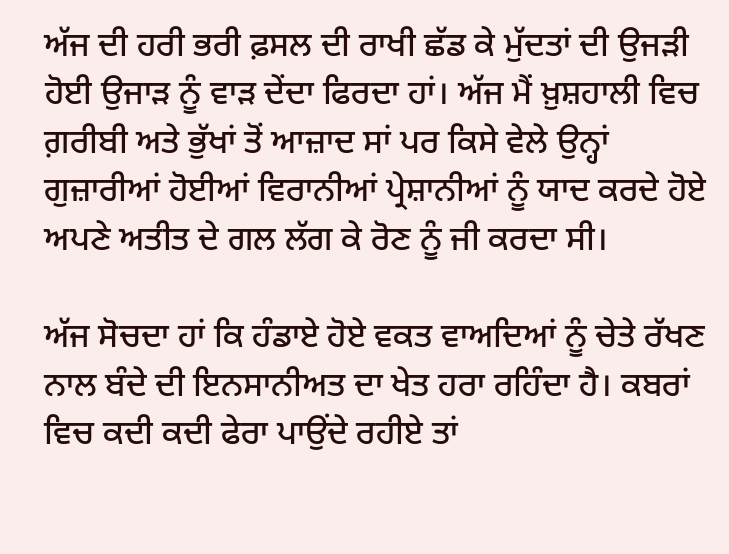ਅੱਜ ਦੀ ਹਰੀ ਭਰੀ ਫ਼ਸਲ ਦੀ ਰਾਖੀ ਛੱਡ ਕੇ ਮੁੱਦਤਾਂ ਦੀ ਉਜੜੀ ਹੋਈ ਉਜਾੜ ਨੂੰ ਵਾੜ ਦੇਂਦਾ ਫਿਰਦਾ ਹਾਂ। ਅੱਜ ਮੈਂ ਖ਼ੁਸ਼ਹਾਲੀ ਵਿਚ ਗ਼ਰੀਬੀ ਅਤੇ ਭੁੱਖਾਂ ਤੋਂ ਆਜ਼ਾਦ ਸਾਂ ਪਰ ਕਿਸੇ ਵੇਲੇ ਉਨ੍ਹਾਂ ਗੁਜ਼ਾਰੀਆਂ ਹੋਈਆਂ ਵਿਰਾਨੀਆਂ ਪ੍ਰੇਸ਼ਾਨੀਆਂ ਨੂੰ ਯਾਦ ਕਰਦੇ ਹੋਏ ਅਪਣੇ ਅਤੀਤ ਦੇ ਗਲ ਲੱਗ ਕੇ ਰੋਣ ਨੂੰ ਜੀ ਕਰਦਾ ਸੀ।

ਅੱਜ ਸੋਚਦਾ ਹਾਂ ਕਿ ਹੰਡਾਏ ਹੋਏ ਵਕਤ ਵਾਅਦਿਆਂ ਨੂੰ ਚੇਤੇ ਰੱਖਣ ਨਾਲ ਬੰਦੇ ਦੀ ਇਨਸਾਨੀਅਤ ਦਾ ਖੇਤ ਹਰਾ ਰਹਿੰਦਾ ਹੈ। ਕਬਰਾਂ ਵਿਚ ਕਦੀ ਕਦੀ ਫੇਰਾ ਪਾਉਂਦੇ ਰਹੀਏ ਤਾਂ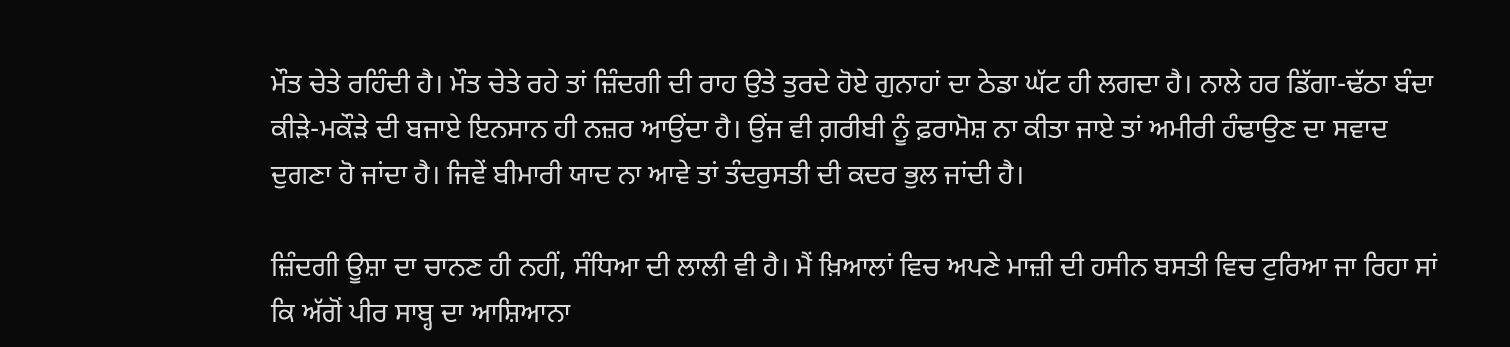ਮੌਤ ਚੇਤੇ ਰਹਿੰਦੀ ਹੈ। ਮੌਤ ਚੇਤੇ ਰਹੇ ਤਾਂ ਜ਼ਿੰਦਗੀ ਦੀ ਰਾਹ ਉਤੇ ਤੁਰਦੇ ਹੋਏ ਗੁਨਾਹਾਂ ਦਾ ਠੇਡਾ ਘੱਟ ਹੀ ਲਗਦਾ ਹੈ। ਨਾਲੇ ਹਰ ਡਿੱਗਾ-ਢੱਠਾ ਬੰਦਾ ਕੀੜੇ-ਮਕੌੜੇ ਦੀ ਬਜਾਏ ਇਨਸਾਨ ਹੀ ਨਜ਼ਰ ਆਉਂਦਾ ਹੈ। ਉਂਜ ਵੀ ਗ਼ਰੀਬੀ ਨੂੰ ਫ਼ਰਾਮੋਸ਼ ਨਾ ਕੀਤਾ ਜਾਏ ਤਾਂ ਅਮੀਰੀ ਹੰਢਾਉਣ ਦਾ ਸਵਾਦ ਦੁਗਣਾ ਹੋ ਜਾਂਦਾ ਹੈ। ਜਿਵੇਂ ਬੀਮਾਰੀ ਯਾਦ ਨਾ ਆਵੇ ਤਾਂ ਤੰਦਰੁਸਤੀ ਦੀ ਕਦਰ ਭੁਲ ਜਾਂਦੀ ਹੈ।

ਜ਼ਿੰਦਗੀ ਊਸ਼ਾ ਦਾ ਚਾਨਣ ਹੀ ਨਹੀਂ, ਸੰਧਿਆ ਦੀ ਲਾਲੀ ਵੀ ਹੈ। ਮੈਂ ਖ਼ਿਆਲਾਂ ਵਿਚ ਅਪਣੇ ਮਾਜ਼ੀ ਦੀ ਹਸੀਨ ਬਸਤੀ ਵਿਚ ਟੁਰਿਆ ਜਾ ਰਿਹਾ ਸਾਂ ਕਿ ਅੱਗੋਂ ਪੀਰ ਸਾਬ੍ਹ ਦਾ ਆਸ਼ਿਆਨਾ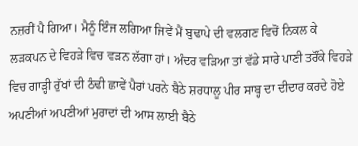ਨਜ਼ਰੀਂ ਪੈ ਗਿਆ। ਮੈਨੂੰ ਇੰਜ ਲਗਿਆ ਜਿਵੇਂ ਮੈਂ ਬੁਢਾਪੇ ਦੀ ਵਲਗਣ ਵਿਚੋਂ ਨਿਕਲ ਕੇ ਲੜਕਪਨ ਦੇ ਵਿਹੜੇ ਵਿਚ ਵੜਨ ਲੱਗਾ ਹਾਂ। ਅੰਦਰ ਵੜਿਆ ਤਾਂ ਵੱਡੇ ਸਾਰੇ ਪਾਣੀ ਤਰੌਂਕੇ ਵਿਹੜੇ ਵਿਚ ਗਾੜ੍ਹੀ ਰੁੱਖਾਂ ਦੀ ਠੰਢੀ ਛਾਵੇਂ ਪੈਰਾਂ ਪਰਨੇ ਬੈਠੇ ਸ਼ਰਧਾਲੂ ਪੀਰ ਸਾਬ੍ਹ ਦਾ ਦੀਦਾਰ ਕਰਦੇ ਹੋਏ ਅਪਣੀਆਂ ਅਪਣੀਆਂ ਮੁਰਾਦਾਂ ਦੀ ਆਸ ਲਾਈ ਬੈਠੇ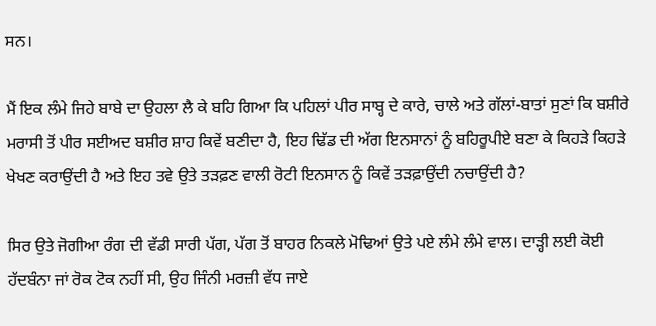ਸਨ।

ਮੈਂ ਇਕ ਲੰਮੇ ਜਿਹੇ ਬਾਬੇ ਦਾ ਉਹਲਾ ਲੈ ਕੇ ਬਹਿ ਗਿਆ ਕਿ ਪਹਿਲਾਂ ਪੀਰ ਸਾਬ੍ਹ ਦੇ ਕਾਰੇ, ਚਾਲੇ ਅਤੇ ਗੱਲਾਂ-ਬਾਤਾਂ ਸੁਣਾਂ ਕਿ ਬਸ਼ੀਰੇ ਮਰਾਸੀ ਤੋਂ ਪੀਰ ਸਈਅਦ ਬਸ਼ੀਰ ਸ਼ਾਹ ਕਿਵੇਂ ਬਣੀਦਾ ਹੈ, ਇਹ ਢਿੱਡ ਦੀ ਅੱਗ ਇਨਸਾਨਾਂ ਨੂੰ ਬਹਿਰੂਪੀਏ ਬਣਾ ਕੇ ਕਿਹੜੇ ਕਿਹੜੇ ਖੇਖਣ ਕਰਾਉਂਦੀ ਹੈ ਅਤੇ ਇਹ ਤਵੇ ਉਤੇ ਤੜਫ਼ਣ ਵਾਲੀ ਰੋਟੀ ਇਨਸਾਨ ਨੂੰ ਕਿਵੇਂ ਤੜਫ਼ਾਉਂਦੀ ਨਚਾਉਂਦੀ ਹੈ?

ਸਿਰ ਉਤੇ ਜੋਗੀਆ ਰੰਗ ਦੀ ਵੱਡੀ ਸਾਰੀ ਪੱਗ, ਪੱਗ ਤੋਂ ਬਾਹਰ ਨਿਕਲੇ ਮੋਢਿਆਂ ਉਤੇ ਪਏ ਲੰਮੇ ਲੰਮੇ ਵਾਲ। ਦਾੜ੍ਹੀ ਲਈ ਕੋਈ ਹੱਦਬੰਨਾ ਜਾਂ ਰੋਕ ਟੋਕ ਨਹੀਂ ਸੀ, ਉਹ ਜਿੰਨੀ ਮਰਜ਼ੀ ਵੱਧ ਜਾਏ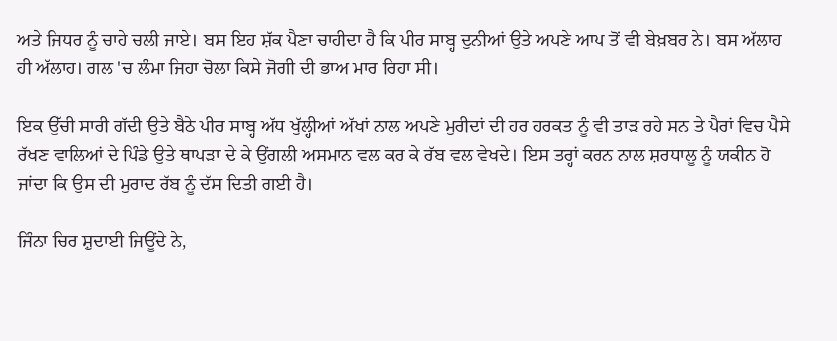ਅਤੇ ਜਿਧਰ ਨੂੰ ਚਾਹੇ ਚਲੀ ਜਾਏ। ਬਸ ਇਹ ਸ਼ੱਕ ਪੈਣਾ ਚਾਹੀਦਾ ਹੈ ਕਿ ਪੀਰ ਸਾਬ੍ਹ ਦੁਨੀਆਂ ਉਤੇ ਅਪਣੇ ਆਪ ਤੋਂ ਵੀ ਬੇਖ਼ਬਰ ਨੇ। ਬਸ ਅੱਲਾਹ ਹੀ ਅੱਲਾਹ। ਗਲ 'ਚ ਲੰਮਾ ਜਿਹਾ ਚੋਲਾ ਕਿਸੇ ਜੋਗੀ ਦੀ ਭਾਅ ਮਾਰ ਰਿਹਾ ਸੀ।

ਇਕ ਉੱਚੀ ਸਾਰੀ ਗੱਦੀ ਉਤੇ ਬੈਠੇ ਪੀਰ ਸਾਬ੍ਹ ਅੱਧ ਖੁੱਲ੍ਹੀਆਂ ਅੱਖਾਂ ਨਾਲ ਅਪਣੇ ਮੁਰੀਦਾਂ ਦੀ ਹਰ ਹਰਕਤ ਨੂੰ ਵੀ ਤਾੜ ਰਹੇ ਸਨ ਤੇ ਪੈਰਾਂ ਵਿਚ ਪੈਸੇ ਰੱਖਣ ਵਾਲਿਆਂ ਦੇ ਪਿੰਡੇ ਉਤੇ ਥਾਪੜਾ ਦੇ ਕੇ ਉਂਗਲੀ ਅਸਮਾਨ ਵਲ ਕਰ ਕੇ ਰੱਬ ਵਲ ਵੇਖਦੇ। ਇਸ ਤਰ੍ਹਾਂ ਕਰਨ ਨਾਲ ਸ਼ਰਧਾਲੂ ਨੂੰ ਯਕੀਨ ਹੋ ਜਾਂਦਾ ਕਿ ਉਸ ਦੀ ਮੁਰਾਦ ਰੱਬ ਨੂੰ ਦੱਸ ਦਿਤੀ ਗਈ ਹੈ।

ਜਿੰਨਾ ਚਿਰ ਸ਼ੁਦਾਈ ਜਿਊਂਦੇ ਨੇ,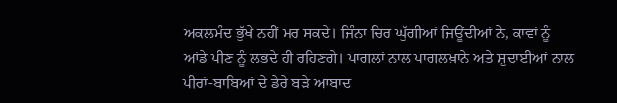ਅਕਲਮੰਦ ਭੁੱਖੇ ਨਹੀਂ ਮਰ ਸਕਦੇ। ਜਿੰਨਾ ਚਿਰ ਘੁੱਗੀਆਂ ਜਿਊਂਦੀਆਂ ਨੇ, ਕਾਵਾਂ ਨੂੰ ਆਂਡੇ ਪੀਣ ਨੂੰ ਲਭਦੇ ਹੀ ਰਹਿਣਗੇ। ਪਾਗਲਾਂ ਨਾਲ ਪਾਗਲਖ਼ਾਨੇ ਅਤੇ ਸ਼ੁਦਾਈਆਂ ਨਾਲ ਪੀਰਾਂ-ਬਾਬਿਆਂ ਦੇ ਡੇਰੇ ਬੜੇ ਆਬਾਦ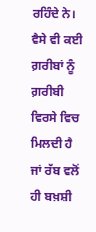ਰਹਿੰਦੇ ਨੇ। ਵੈਸੇ ਵੀ ਕਈ ਗ਼ਰੀਬਾਂ ਨੂੰ ਗ਼ਰੀਬੀ ਵਿਰਸੇ ਵਿਚ ਮਿਲਦੀ ਹੈ ਜਾਂ ਰੱਬ ਵਲੋਂ ਹੀ ਬਖ਼ਸ਼ੀ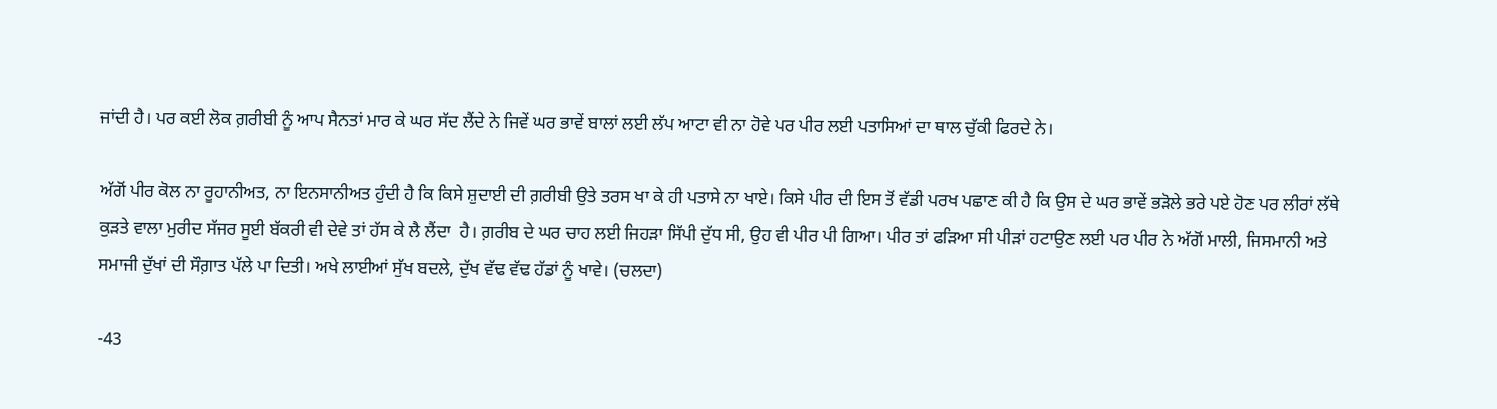ਜਾਂਦੀ ਹੈ। ਪਰ ਕਈ ਲੋਕ ਗ਼ਰੀਬੀ ਨੂੰ ਆਪ ਸੈਨਤਾਂ ਮਾਰ ਕੇ ਘਰ ਸੱਦ ਲੈਂਦੇ ਨੇ ਜਿਵੇਂ ਘਰ ਭਾਵੇਂ ਬਾਲਾਂ ਲਈ ਲੱਪ ਆਟਾ ਵੀ ਨਾ ਹੋਵੇ ਪਰ ਪੀਰ ਲਈ ਪਤਾਸਿਆਂ ਦਾ ਥਾਲ ਚੁੱਕੀ ਫਿਰਦੇ ਨੇ।

ਅੱਗੋਂ ਪੀਰ ਕੋਲ ਨਾ ਰੂਹਾਨੀਅਤ, ਨਾ ਇਨਸਾਨੀਅਤ ਹੁੰਦੀ ਹੈ ਕਿ ਕਿਸੇ ਸ਼ੁਦਾਈ ਦੀ ਗ਼ਰੀਬੀ ਉਤੇ ਤਰਸ ਖਾ ਕੇ ਹੀ ਪਤਾਸੇ ਨਾ ਖਾਏ। ਕਿਸੇ ਪੀਰ ਦੀ ਇਸ ਤੋਂ ਵੱਡੀ ਪਰਖ ਪਛਾਣ ਕੀ ਹੈ ਕਿ ਉਸ ਦੇ ਘਰ ਭਾਵੇਂ ਭੜੋਲੇ ਭਰੇ ਪਏ ਹੋਣ ਪਰ ਲੀਰਾਂ ਲੱਥੇ ਕੁੜਤੇ ਵਾਲਾ ਮੁਰੀਦ ਸੱਜਰ ਸੂਈ ਬੱਕਰੀ ਵੀ ਦੇਵੇ ਤਾਂ ਹੱਸ ਕੇ ਲੈ ਲੈਂਦਾ  ਹੈ। ਗ਼ਰੀਬ ਦੇ ਘਰ ਚਾਹ ਲਈ ਜਿਹੜਾ ਸਿੱਪੀ ਦੁੱਧ ਸੀ, ਉਹ ਵੀ ਪੀਰ ਪੀ ਗਿਆ। ਪੀਰ ਤਾਂ ਫੜਿਆ ਸੀ ਪੀੜਾਂ ਹਟਾਉਣ ਲਈ ਪਰ ਪੀਰ ਨੇ ਅੱਗੋਂ ਮਾਲੀ, ਜਿਸਮਾਨੀ ਅਤੇ ਸਮਾਜੀ ਦੁੱਖਾਂ ਦੀ ਸੌਗ਼ਾਤ ਪੱਲੇ ਪਾ ਦਿਤੀ। ਅਖੇ ਲਾਈਆਂ ਸੁੱਖ ਬਦਲੇ, ਦੁੱਖ ਵੱਢ ਵੱਢ ਹੱਡਾਂ ਨੂੰ ਖਾਵੇ। (ਚਲਦਾ)

-43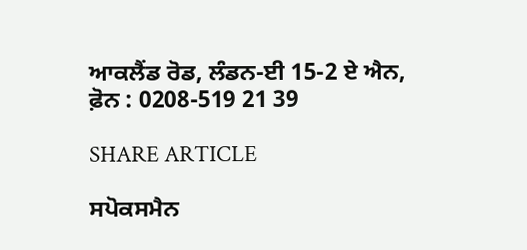ਆਕਲੈਂਡ ਰੋਡ, ਲੰਡਨ-ਈ 15-2 ਏ ਐਨ,
ਫ਼ੋਨ : 0208-519 21 39

SHARE ARTICLE

ਸਪੋਕਸਮੈਨ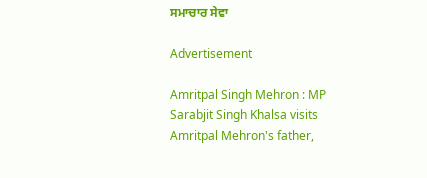ਸਮਾਚਾਰ ਸੇਵਾ

Advertisement

Amritpal Singh Mehron : MP Sarabjit Singh Khalsa visits Amritpal Mehron's father,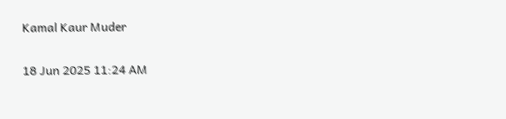Kamal Kaur Muder

18 Jun 2025 11:24 AM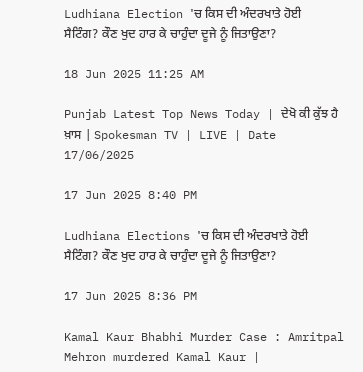Ludhiana Election 'ਚ ਕਿਸ ਦੀ ਅੰਦਰਖਾਤੇ ਹੋਈ ਸੈਟਿੰਗ? ਕੌਣ ਖੁਦ ਹਾਰ ਕੇ ਚਾਹੁੰਦਾ ਦੂਜੇ ਨੂੰ ਜਿਤਾਉਣਾ?

18 Jun 2025 11:25 AM

Punjab Latest Top News Today | ਦੇਖੋ ਕੀ ਕੁੱਝ ਹੈ ਖ਼ਾਸ | Spokesman TV | LIVE | Date 17/06/2025

17 Jun 2025 8:40 PM

Ludhiana Elections 'ਚ ਕਿਸ ਦੀ ਅੰਦਰਖਾਤੇ ਹੋਈ ਸੈਟਿੰਗ? ਕੌਣ ਖੁਦ ਹਾਰ ਕੇ ਚਾਹੁੰਦਾ ਦੂਜੇ ਨੂੰ ਜਿਤਾਉਣਾ?

17 Jun 2025 8:36 PM

Kamal Kaur Bhabhi Murder Case : Amritpal Mehron murdered Kamal Kaur |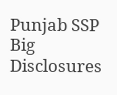Punjab SSP Big Disclosures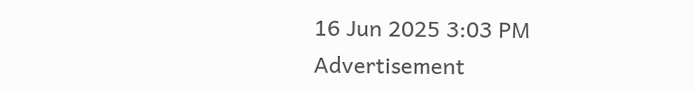16 Jun 2025 3:03 PM
Advertisement